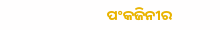ପଂକଜିନୀର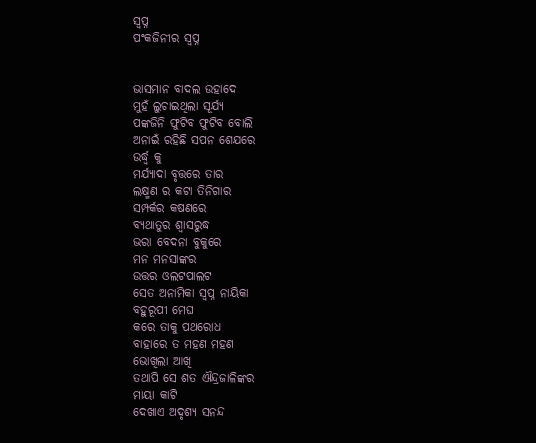ସ୍ବପ୍ନ
ପଂକଜିନୀର ସ୍ବପ୍ନ


ଭାସମାନ ବାଦଲ ଉହାଦେ
ମୁହଁ ଲୁଚାଇଥିଲା ସୂର୍ଯ୍ୟ
ପଙ୍କଜିନି ଫୁଟିବ ଫୁଟିବ ବୋଲି
ଅନାଇଁ ରହିଛି ସପନ ଶେଯରେ
ଉର୍ଦ୍ଧ୍ବ କୁ
ମର୍ଯ୍ୟାଦା ବୃତ୍ତରେ ତାର
ଲକ୍ଷ୍ମଣ ର କଟା ତିନିଗାର
ସମ୍ପର୍କର କଷଣରେ
ବ୍ୟଥାତୁର ଶ୍ୱାସରୁଦ୍ଧ
ଭରା ବେଦନା ବୁକୁରେ
ମନ ମନସାଙ୍କର
ଉତ୍ତର ଓଲଟପାଲଟ
ସେତ ଅନାମିକା ସ୍ବପ୍ନ ନାୟିକା
ବହୁରୂପୀ ମେଘ
କରେ ତାକୁ ପଥରୋଧ
ବାହାରେ ତ ମହଣ ମହଣ
ଭୋଖିଲା ଆଖି
ତଥାପି ସେ ଶତ ଐନ୍ଦ୍ରଜାଳିଙ୍କର
ମାୟା କାଟି
ଦେଖାଏ ଅଦୃଶ୍ୟ ସନନ୍ଦ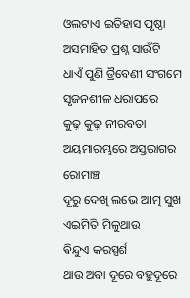ଓଲଟାଏ ଇତିହାସ ପୃଷ୍ଠା
ଅସମାହିତ ପ୍ରଶ୍ନ ସାଉଁଟି
ଧାଏଁ ପୁଣି ତ୍ରୖବେଣୀ ସଂଗମେ
ସୃଜନଶୀଳ ଧରାପରେ
କୁଢ଼ କୁଢ଼ ନୀରବତା
ଅୟମାରମ୍ଭରେ ଅସ୍ତରାଗର
ରୋମାଞ୍ଚ
ଦୂରୁ ଦେଖି ଲଭେ ଆତ୍ମ ସୁଖ
ଏଇମିତି ମିଳୁଥାଉ
ଵିନ୍ଦୁଏ କରସ୍ପର୍ଶ
ଥାଉ ଅବା ଦୂରେ ବହୁଦୂରେ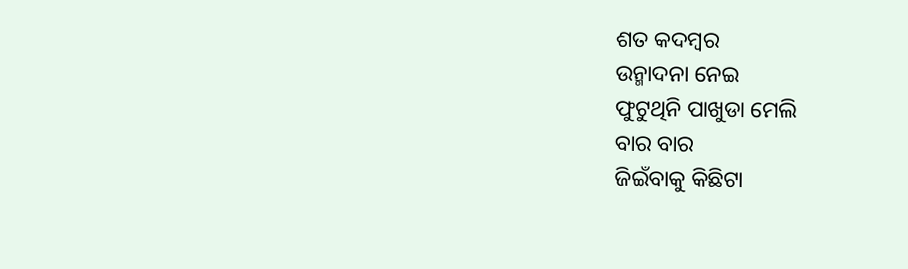ଶତ କଦମ୍ବର
ଉନ୍ମାଦନା ନେଇ
ଫୁଟୁଥିନି ପାଖୁଡା ମେଲି
ବାର ବାର
ଜିଇଁବାକୁ କିଛିଟା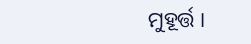ମୁହୂର୍ତ୍ତ ।